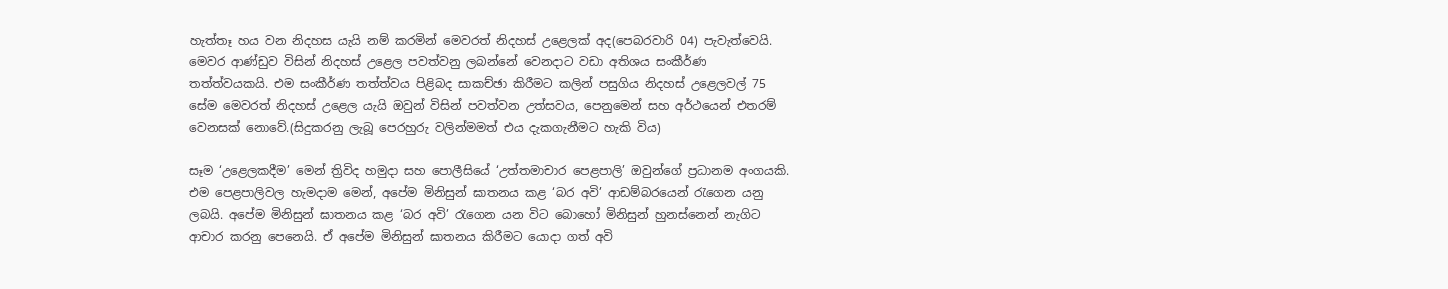හැත්තෑ හය වන නිදහස යැයි නම් කරමින් මෙවරත් නිදහස් උළෙලක් අද(පෙබරවාරි 04) පැවැත්වෙයි. මෙවර ආණ්ඩුව විසින් නිදහස් උළෙල පවත්වනු ලබන්නේ වෙනදාට වඩා අතිශය සංකීර්ණ තත්ත්වයකයි. එම සංකීර්ණ තත්ත්වය පිළිබද සාකච්ඡා කිරීමට කලින් පසුගිය නිදහස් උළෙලවල් 75 සේම මෙවරත් නිදහස් උළෙල යැයි ඔවුන් විසින් පවත්වන උත්සවය, පෙනුමෙන් සහ අර්ථයෙන් එතරම් වෙනසක් නොවේ.(සිදුකරනු ලැබූ පෙරහුරු වලින්මමත් එය දැකගැනීමට හැකි විය)

සෑම ‘උළෙලකදීම’ මෙන් ත්‍රිවිද හමුදා සහ පොලීසියේ ‘උත්තමාචාර පෙළපාලි’ ඔවුන්ගේ ප්‍රධානම අංගයකි. එම පෙළපාලිවල හැමදාම මෙන්, අපේම මිනිසුන් ඝාතනය කළ ‘බර අවි’ ආඩම්බරයෙන් රැගෙන යනු ලබයි. අපේම මිනිසුන් ඝාතනය කළ ‘බර අවි’ රැගෙන යන විට බොහෝ මිනිසුන් හුනස්නෙන් නැගිට ආචාර කරනු පෙනෙයි. ඒ අපේම මිනිසුන් ඝාතනය කිරීමට යොදා ගත් අවි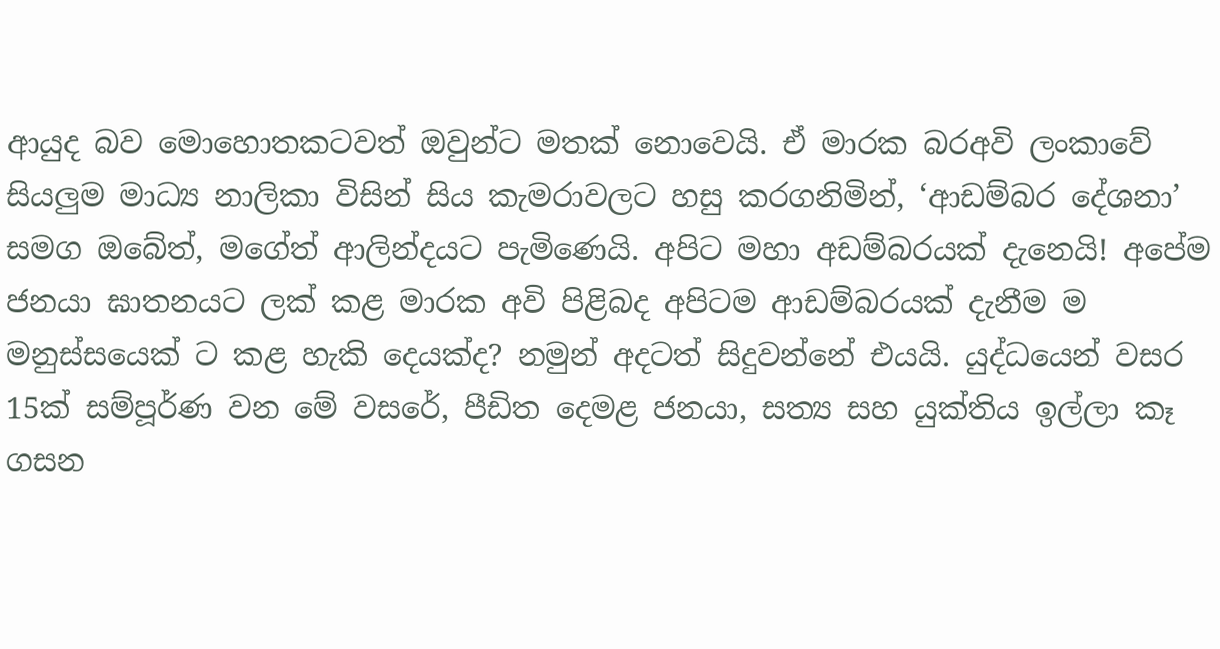ආයුද බව මොහොතකටවත් ඔවුන්ට මතක් නොවෙයි. ඒ මාරක බරඅවි ලංකාවේ සියලුම මාධ්‍ය නාලිකා විසින් සිය කැමරාවලට හසු කරගනිමින්, ‘ආඩම්බර දේශනා’ සමග ඔබේත්, මගේත් ආලින්දයට පැමිණෙයි. අපිට මහා අඩම්බරයක් දැනෙයි! අපේම ජනයා ඝාතනයට ලක් කළ මාරක අවි පිළිබද අපිටම ආඩම්බරයක් දැනීම ම මනුස්සයෙක් ට කළ හැකි දෙයක්ද? නමුන් අදටත් සිදුවන්නේ එයයි. යුද්ධයෙන් වසර 15ක් සම්පූර්ණ වන මේ වසරේ, පීඩිත දෙමළ ජනයා, සත්‍ය සහ යුක්තිය ඉල්ලා කෑ ගසන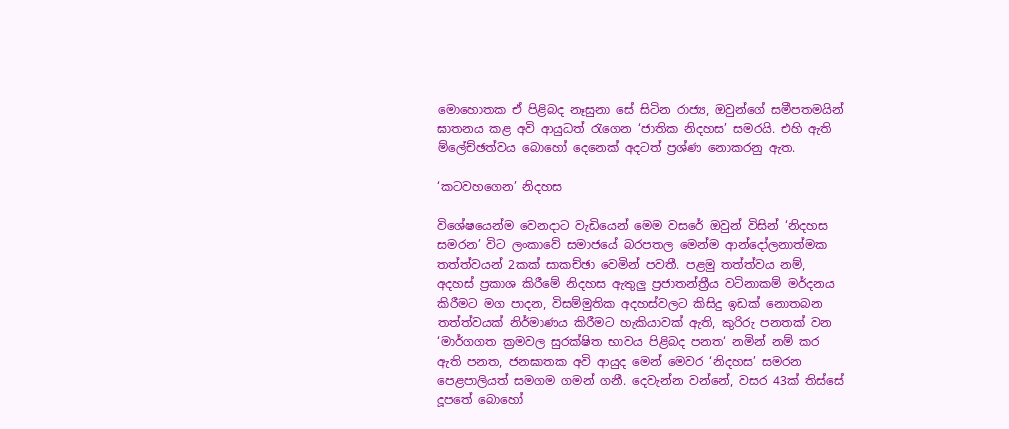මොහොතක ඒ පිළිබද නෑසුනා සේ සිටින රාජ්‍ය, ඔවුන්ගේ සමීපතමයින් ඝාතනය කළ අවි ආයුධත් රැගෙන ‘ජාතික නිදහස’ සමරයි. එහි ඇති ම්ලේච්ඡත්වය බොහෝ දෙනෙක් අදටත් ප්‍රශ්ණ නොකරනු ඇත.

‘කටවහගෙන’ නිදහස‍

විශේෂයෙන්ම වෙනදාට වැඩියෙන් මෙම වසරේ ඔවුන් විසින් ‘නිදහස සමරන’ විට ලංකාවේ සමාජයේ බරපතල මෙන්ම ආන්දෝලනාත්මක තත්ත්වයන් 2කක් සාකච්ඡා වෙමින් පවතී. පළමු තත්ත්වය නම්, අදහස් ප්‍රකාශ කිරීමේ නිදහස ඇතුලු ප්‍රජාතන්ත්‍රීය වටිනාකම් මර්දනය කිරීමට මග පාදන, විසම්මුතික අදහස්වලට කිසිදු ඉඩක් නොතබන තත්ත්වයක් නිර්මාණය කිරීමට හැකියාවක් ඇති, කුරිරු පනතක් වන ‘මාර්ගගත ක්‍රමවල සුරක්ෂිත භාවය පිළිබද පනත‘ නමින් නම් කර ඇති පනත, ජනඝාතක අවි ආයුද මෙන් මෙවර ‘නිදහස’ සමරන පෙළපාලියත් සමගම ගමන් ගනී. දෙවැන්න වන්නේ, වසර 43ක් තිස්සේ දූපතේ බොහෝ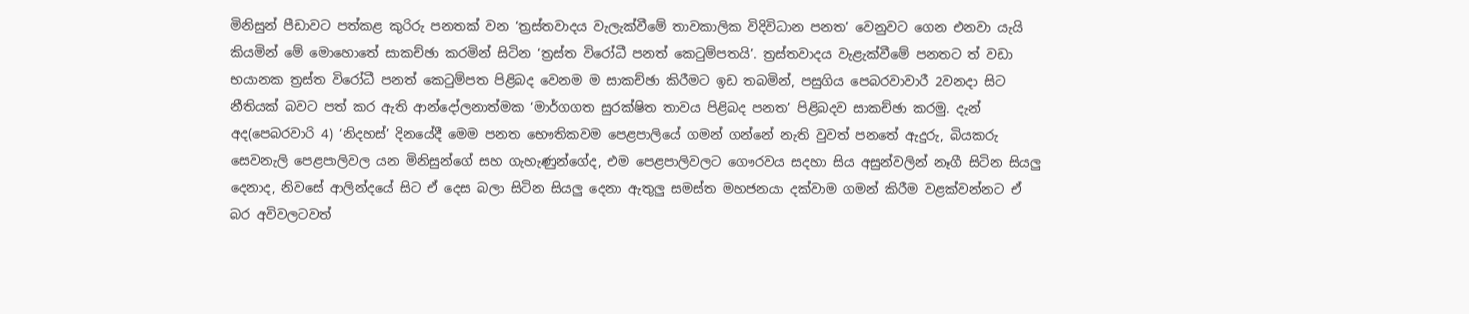මිනිසුන් පීඩාවට පත්කළ කුරිරු පනතක් වන ‘ත්‍රස්තවාදය වැලැක්වීමේ තාවකාලික විදිවිධාන පනත’ වෙනුවට ගෙන එනවා යැයි කියමින් මේ මොහොතේ සාකච්ඡා කරමින් සිටින ‘ත්‍රස්ත විරෝධී පනත් කෙටුම්පතයි’. ත්‍රස්තවාදය වැළැක්වීමේ පනතට ත් වඩා භයානක ත්‍රස්ත විරෝධී පනත් කෙටුම්පත පිළිබද වෙනම ම සාකච්ඡා කිරීමට ඉඩ තබමින්, පසුගිය පෙබරවාවාරී 2වනදා සිට නීතියක් බවට පත් කර ඇති ආන්දෝලනාත්මක ‘මාර්ගගත සුරක්ෂිත තාවය පිළිබද පනත’ පිළිබදව සාකච්ඡා කරමු. දැන් අද(පෙබරවාරි 4) ‘නිදහස්’ දිනයේදී මෙම පනත භෞතිකවම පෙළපාලියේ ගමන් ගන්නේ නැති වුවත් පනතේ ඇදුරු, බියකරු සෙවනැලි පෙළපාලිවල යන මිනිසුන්ගේ සහ ගැහැණුන්ගේද, එම පෙළපාලිවලට ගෞරවය සදහා සිය අසුන්වලින් නෑගී සිටින සියලු දෙනාද, නිවසේ ආලින්දයේ සිට ඒ දෙස බලා සිටින සියලු දෙනා ඇතුලු සමස්ත මහජනයා දක්වාම ගමන් කිරීම වළක්වන්නට ඒ බර අවිවලටවත්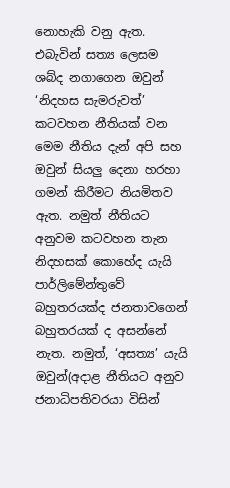නොහැකි වනු ඇත. එබැවින් සත්‍ය ලෙසම ශබ්ද නගාගෙන ඔවුන් ‘නිදහස සැමරුවත්’ කටවහන නීතියක් වන මෙම නීතිය දැන් අපි සහ ඔවුන් සියලු දෙනා හරහා ගමන් කිරීමට නියමිතව ඇත. නමුත් නීතියට අනුවම කටවහන තැන නිදහසක් කොහේද යැයි පාර්ලිමේන්තුවේ බහුතරයක්ද ජනතාවගෙන් බහුතරයක් ද අසන්නේ නැත. නමුත්, ‘අසත්‍ය’ යැයි ඔවුන්(අදාළ නීතියට අනුව ජනාධිපතිවරයා විසින්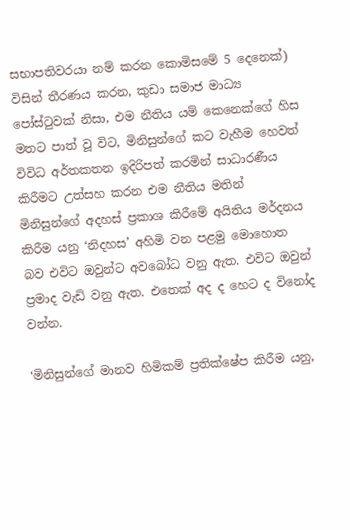සභාපතිවරයා නම් කරන කොමිසමේ 5 දෙනෙක්) විසින් තීරණය කරන, කුඩා සමාජ මාධ්‍ය පෝස්ටුවක් නිසා, එම නීතිය යම් කෙනෙක්ගේ හිස මතට පාත් වූ විට, මිනිසුන්ගේ කට වැහීම හෙවත් විවිධ අර්තකතන ඉදිරිපත් කරමින් සාධාරණීය කිරීමට උත්සහ කරන එම නීතිය මතින් මිනිසුන්ගේ අදහස් ප්‍රකාශ කිරීමේ අයිතිය මර්දනය කිරීම යනු ‘නිදහස’ අහිමි වන පළමු මොහොත බව එවිට ඔවුන්ට අවබෝධ වනු ඇත. එවිට ඔවුන් ප්‍රමාද වැඩි වනු ඇත. එතෙක් අද ද හෙට ද විනෝද වන්න.

‘මිනිසුන්ගේ මානව හිමිකම් ප්‍රතික්ෂේප කිරීම යනු,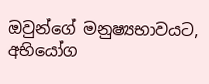ඔවුන්ගේ මනුෂ්‍යභාවයට,
අභියෝග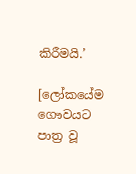කිරීමයි.’

[ලෝකයේම ගෞවයට පාත්‍ර වූ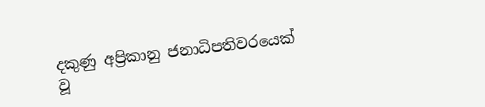දකුණු අප්‍රිකානු ජනාධිපතිවරයෙක් වූ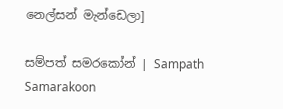නෙල්සන් මැන්ඩෙලා]

සම්පත් සමරකෝන් | Sampath Samarakoon